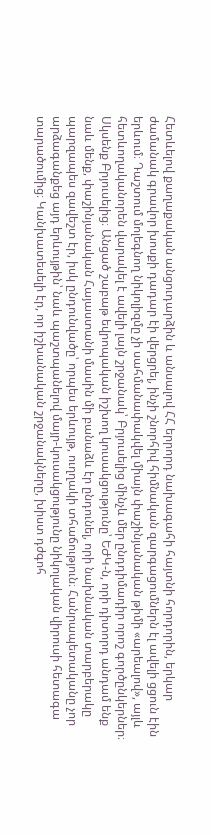Հետևելով քաղաքական անցուդարձին և անսալով ՀՀ երրորդ նախագահի հայտնի հորդորին, երկար ժամանակ գրավոր խոսքի դադար էի վերցրել, ինչի շնորհիվ հիմնական զարգացումներն էլ ավելի ցցուն էին երևում։ Դաշտում մոլեգնող նիկոլիզմը չի սահմանափակվել միայն փաշինյանական թիմի «արեալով», այլև հետևողականորեն վարակել է ավելի լայն շրջանակ՝ Բրյուսելից մինչև մեր ընդդիմադիր որոշ գործընկերներ։ Սկսենք Բրյուսելից։ Անցած շաբաթ եվրոպական իշխող կուսակցությունը՝ ԵԺԿ-ն, որի դիտորդ անդամ ենք նաև մենք, փաշինյանական Հայաստանի մասին մի բանաձև էր ընդունել, որի նախնական տարբերակը պարզապես զավեշտ էր, իսկ ընդունվածը՝ որպես երևույթ, ուղղակի տհաճություն։ Հանրապետականը չոր արձագանքեց այդ երևույթին՝ նաև պաշտպանելով մայր-կուսակցությունը նիկոլական վիրուսի հետագա տարածումից։ Կանխատեսելի էր, որ իշխանական շրջանակները, խիստ դժգոհ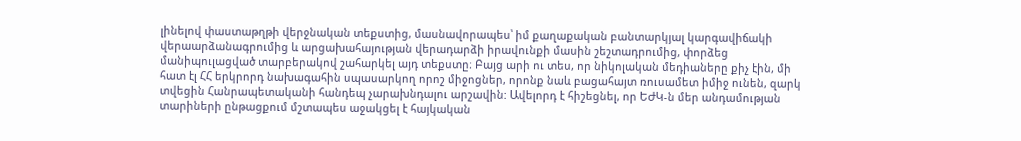լինելով փաստաթղթի վերջնական տեքստից, մասնավորապես՝ իմ քաղաքական բանտարկյալ կարգավիճակի վերաարձանագրումից և արցախահայության վերադարձի իրավունքի մասին շեշտադրումից, փորձեց մանիպուլացված տարբերակով շահարկել այդ տեքստը։ Բայց արի ու տես, որ նիկոլական մեդիաները քիչ էին, մի հատ էլ ՀՀ երկրորդ նախագահին սպասարկող որոշ միջոցներ, որոնք նաև բացահայտ ռուսամետ իմիջ ունեն, զարկ տվեցին Հանրապետականի հանդեպ չարախնդալու արշավին: Ավելորդ է հիշեցնել, որ ԵԺԿ-ն մեր անդամության տարիների ընթացքում մշտապես աջակցել է հայկական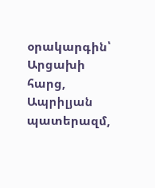օրակարգին՝ Արցախի հարց, Ապրիլյան պատերազմ,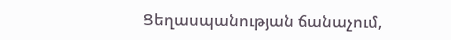Ցեղասպանության ճանաչում,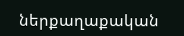ներքաղաքական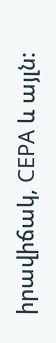իրավիճակ, CEPA և այլն: